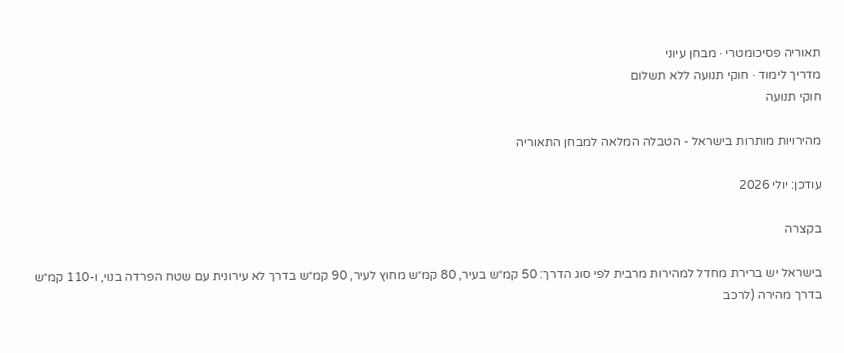תאוריה פסיכומטרי · מבחן עיוני
מדריך לימוד · חוקי תנועה ללא תשלום
חוקי תנועה

מהירויות מותרות בישראל - הטבלה המלאה למבחן התאוריה

עודכן: יולי 2026

בקצרה

בישראל יש ברירת מחדל למהירות מרבית לפי סוג הדרך: 50 קמ״ש בעיר, 80 קמ״ש מחוץ לעיר, 90 קמ״ש בדרך לא עירונית עם שטח הפרדה בנוי, ו-110 קמ״ש בדרך מהירה (לרכב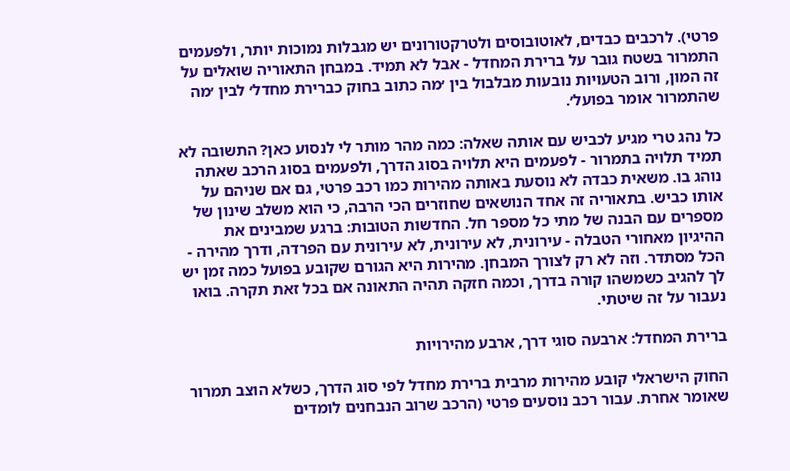פרטי). לרכבים כבדים, לאוטובוסים ולטרקטורונים יש מגבלות נמוכות יותר, ולפעמים התמרור בשטח גובר על ברירת המחדל - אבל לא תמיד. במבחן התאוריה שואלים על זה המון, ורוב הטעויות נובעות מבלבול בין ׳מה כתוב בחוק כברירת מחדל׳ לבין ׳מה שהתמרור אומר בפועל׳.

כל נהג טרי מגיע לכביש עם אותה שאלה: כמה מהר מותר לי לנסוע כאן? התשובה לא תמיד תלויה בתמרור - לפעמים היא תלויה בסוג הדרך, ולפעמים בסוג הרכב שאתה נוהג בו. משאית כבדה לא נוסעת באותה מהירות כמו רכב פרטי, גם אם שניהם על אותו כביש. בתאוריה זה אחד הנושאים שחוזרים הכי הרבה, כי הוא משלב שינון של מספרים עם הבנה של מתי כל מספר חל. החדשות הטובות: ברגע שמבינים את ההיגיון מאחורי הטבלה - עירונית, לא עירונית, לא עירונית עם הפרדה, ודרך מהירה - הכל מסתדר. וזה לא רק לצורך המבחן. מהירות היא הגורם שקובע בפועל כמה זמן יש לך להגיב כשמשהו קורה בדרך, וכמה חזקה תהיה התאונה אם בכל זאת תקרה. בואו נעבור על זה שיטתי.

ברירת המחדל: ארבעה סוגי דרך, ארבע מהירויות

החוק הישראלי קובע מהירות מרבית ברירת מחדל לפי סוג הדרך, כשלא הוצב תמרור שאומר אחרת. עבור רכב נוסעים פרטי (הרכב שרוב הנבחנים לומדים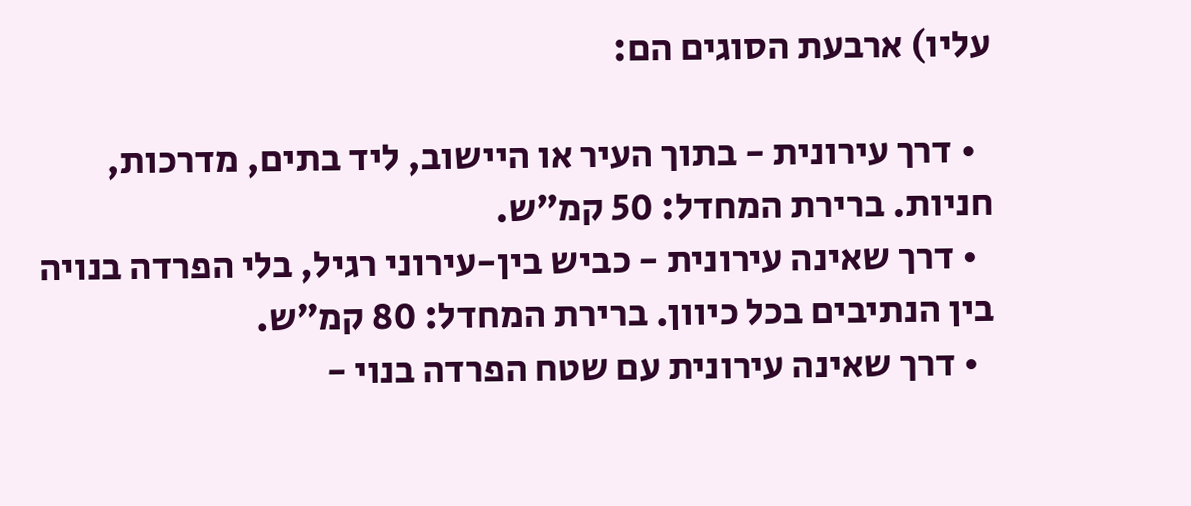עליו) ארבעת הסוגים הם:

  • דרך עירונית - בתוך העיר או היישוב, ליד בתים, מדרכות, חניות. ברירת המחדל: 50 קמ״ש.
  • דרך שאינה עירונית - כביש בין-עירוני רגיל, בלי הפרדה בנויה בין הנתיבים בכל כיוון. ברירת המחדל: 80 קמ״ש.
  • דרך שאינה עירונית עם שטח הפרדה בנוי -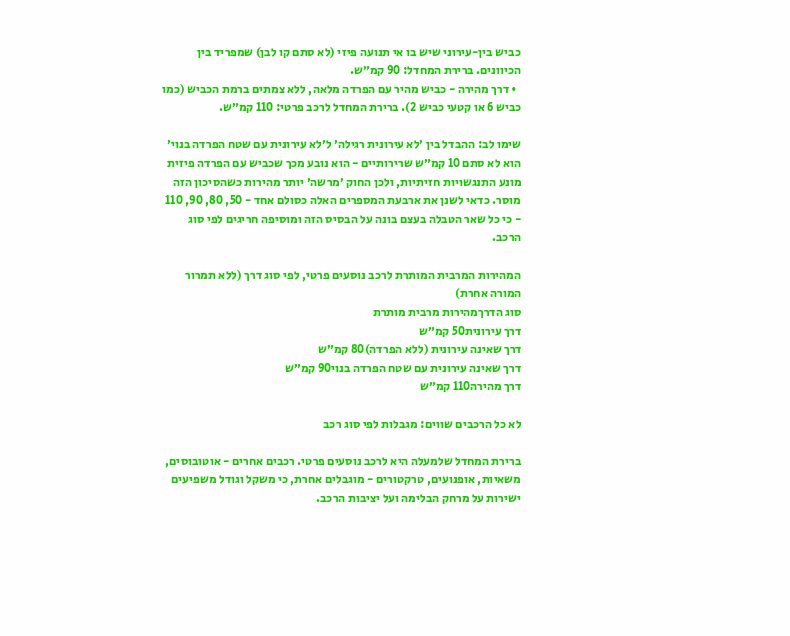כביש בין-עירוני שיש בו אי תנועה פיזי (לא סתם קו לבן) שמפריד בין הכיוונים. ברירת המחדל: 90 קמ״ש.
  • דרך מהירה - כביש מהיר עם הפרדה מלאה, ללא צמתים ברמת הכביש (כמו כביש 6 או קטעי כביש 2). ברירת המחדל לרכב פרטי: 110 קמ״ש.

שימו לב: ההבדל בין ׳לא עירונית רגילה׳ ל׳לא עירונית עם שטח הפרדה בנוי׳ הוא לא סתם 10 קמ״ש שרירותיים - הוא נובע מכך שכביש עם הפרדה פיזית מונע התנגשויות חזיתיות, ולכן החוק ׳מרשה׳ יותר מהירות כשהסיכון הזה מוסר. כדאי לשנן את ארבעת המספרים האלה כסולם אחד - 50, 80, 90, 110 - כי כל שאר הטבלה בעצם בונה על הבסיס הזה ומוסיפה חריגים לפי סוג הרכב.

המהירות המרבית המותרת לרכב נוסעים פרטי, לפי סוג דרך (ללא תמרור המורה אחרת)
סוג הדרךמהירות מרבית מותרת
דרך עירונית50 קמ״ש
דרך שאינה עירונית (ללא הפרדה)80 קמ״ש
דרך שאינה עירונית עם שטח הפרדה בנוי90 קמ״ש
דרך מהירה110 קמ״ש

לא כל הרכבים שווים: מגבלות לפי סוג רכב

ברירת המחדל שלמעלה היא לרכב נוסעים פרטי. רכבים אחרים - אוטובוסים, משאיות, אופנועים, טרקטורים - מוגבלים אחרת, כי משקל וגודל משפיעים ישירות על מרחק הבלימה ועל יציבות הרכב.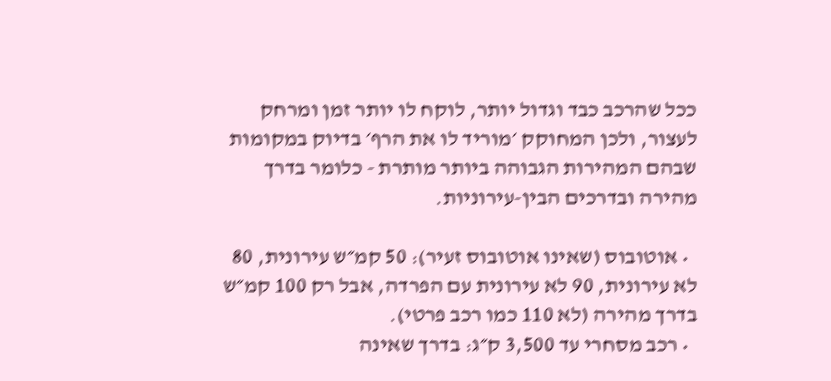ככל שהרכב כבד וגדול יותר, לוקח לו יותר זמן ומרחק לעצור, ולכן המחוקק ׳מוריד לו את הרף׳ בדיוק במקומות שבהם המהירות הגבוהה ביותר מותרת - כלומר בדרך מהירה ובדרכים הבין-עירוניות.

  • אוטובוס (שאינו אוטובוס זעיר): 50 קמ״ש עירונית, 80 לא עירונית, 90 לא עירונית עם הפרדה, אבל רק 100 קמ״ש בדרך מהירה (לא 110 כמו רכב פרטי).
  • רכב מסחרי עד 3,500 ק״ג: בדרך שאינה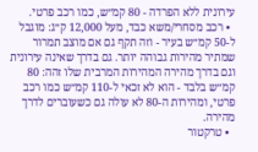עירונית ללא הפרדה - 80 קמ״ש, כמו רכב פרטי.
  • רכב מסחרי/משא כבד, מעל 12,000 ק״ג: מוגבל ל-50 קמ״ש בעיר - וזה תקף גם אם מוצב תמרור שמתיר מהירות גבוהה יותר. גם בדרך שאינה עירונית וגם בדרך מהירה המהירות המרבית שלו זהה: 80 קמ״ש בלבד - הוא לא זכאי ל-110 קמ״ש כמו רכב פרטי, ומהירות ה-80 לא עולה גם כשעוברים לדרך מהירה.
  • טרקטור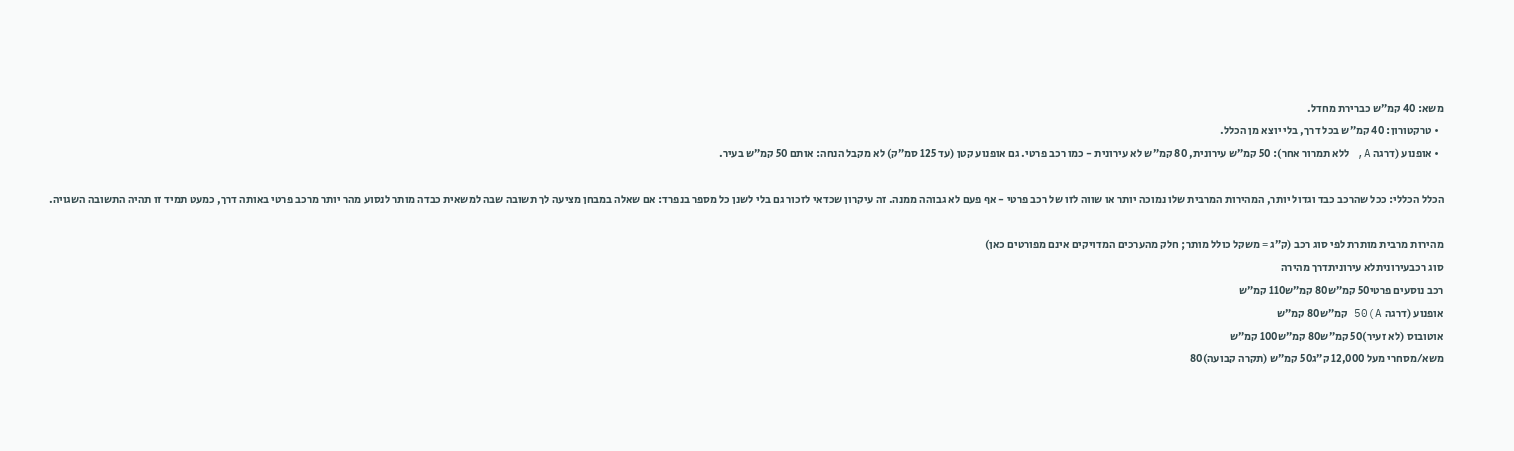משא: 40 קמ״ש כברירת מחדל.
  • טרקטורון: 40 קמ״ש בכל דרך, בלי יוצא מן הכלל.
  • אופנוע (דרגה A, ללא תמרור אחר): 50 קמ״ש עירונית, 80 קמ״ש לא עירונית - כמו רכב פרטי. גם אופנוע קטן (עד 125 סמ״ק) לא מקבל הנחה: אותם 50 קמ״ש בעיר.

הכלל הכללי: ככל שהרכב כבד וגדול יותר, המהירות המרבית שלו נמוכה יותר או שווה לזו של רכב פרטי - אף פעם לא גבוהה ממנה. זה עיקרון שכדאי לזכור גם בלי לשנן כל מספר בנפרד: אם שאלה במבחן מציעה לך תשובה שבה למשאית כבדה מותר לנסוע מהר יותר מרכב פרטי באותה דרך, כמעט תמיד זו תהיה התשובה השגויה.

מהירות מרבית מותרת לפי סוג רכב (ק״ג = משקל כולל מותר; חלק מהערכים המדויקים אינם מפורטים כאן)
סוג רכבעירוניתלא עירוניתדרך מהירה
רכב נוסעים פרטי50 קמ״ש80 קמ״ש110 קמ״ש
אופנוע (דרגה A)50 קמ״ש80 קמ״ש
אוטובוס (לא זעיר)50 קמ״ש80 קמ״ש100 קמ״ש
משא/מסחרי מעל 12,000 ק״ג50 קמ״ש (תקרה קבועה)80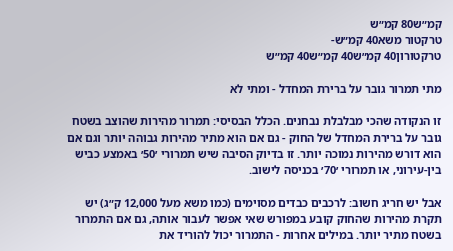קמ״ש80 קמ״ש
טרקטור משא40 קמ״ש-
טרקטורון40 קמ״ש40 קמ״ש40 קמ״ש

מתי תמרור גובר על ברירת המחדל - ומתי לא

זו הנקודה שהכי מבלבלת נבחנים. הכלל הבסיסי: תמרור מהירות שהוצב בשטח גובר על ברירת המחדל של החוק - גם אם הוא מתיר מהירות גבוהה יותר וגם אם הוא דורש מהירות נמוכה יותר. זו בדיוק הסיבה שיש תמרורי ׳50׳ באמצע כביש בין-עירוני, או תמרורי ׳70׳ בכניסה לישוב.

אבל יש חריג חשוב: לרכבים כבדים מסוימים (כמו משא מעל 12,000 ק״ג) יש תקרת מהירות שהחוק קובע במפורש שאי אפשר לעבור אותה, גם אם התמרור בשטח מתיר יותר. במילים אחרות - התמרור יכול להוריד את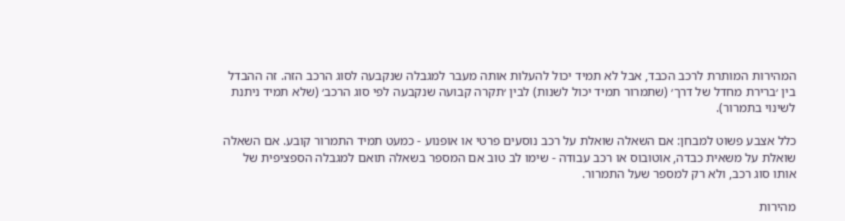המהירות המותרת לרכב הכבד, אבל לא תמיד יכול להעלות אותה מעבר למגבלה שנקבעה לסוג הרכב הזה. זה ההבדל בין ׳ברירת מחדל של דרך׳ (שתמרור תמיד יכול לשנות) לבין ׳תקרה קבועה שנקבעה לפי סוג הרכב׳ (שלא תמיד ניתנת לשינוי בתמרור).

כלל אצבע פשוט למבחן: אם השאלה שואלת על רכב נוסעים פרטי או אופנוע - כמעט תמיד התמרור קובע. אם השאלה שואלת על משאית כבדה, אוטובוס או רכב עבודה - שימו לב טוב אם המספר בשאלה תואם למגבלה הספציפית של אותו סוג רכב, ולא רק למספר שעל התמרור.

מהירות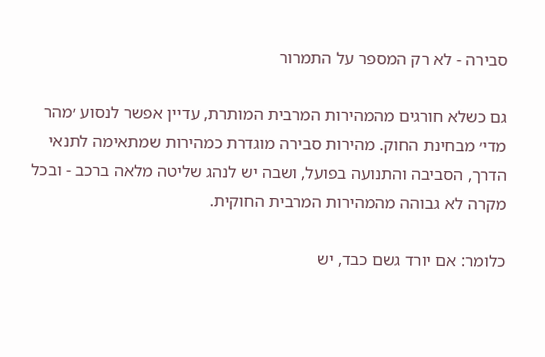סבירה - לא רק המספר על התמרור

גם כשלא חורגים מהמהירות המרבית המותרת, עדיין אפשר לנסוע ׳מהר מדי׳ מבחינת החוק. מהירות סבירה מוגדרת כמהירות שמתאימה לתנאי הדרך, הסביבה והתנועה בפועל, ושבה יש לנהג שליטה מלאה ברכב - ובכל מקרה לא גבוהה מהמהירות המרבית החוקית.

כלומר: אם יורד גשם כבד, יש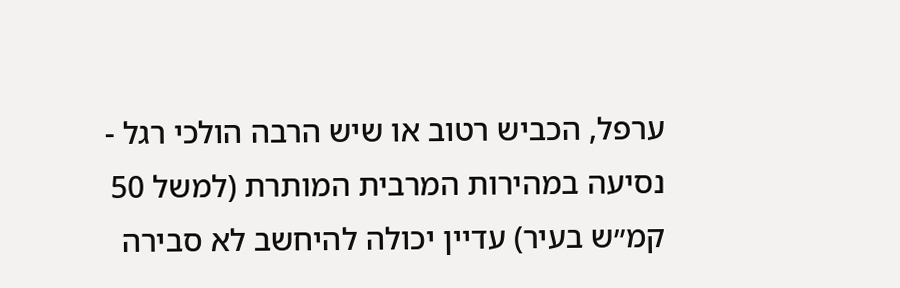ערפל, הכביש רטוב או שיש הרבה הולכי רגל - נסיעה במהירות המרבית המותרת (למשל 50 קמ״ש בעיר) עדיין יכולה להיחשב לא סבירה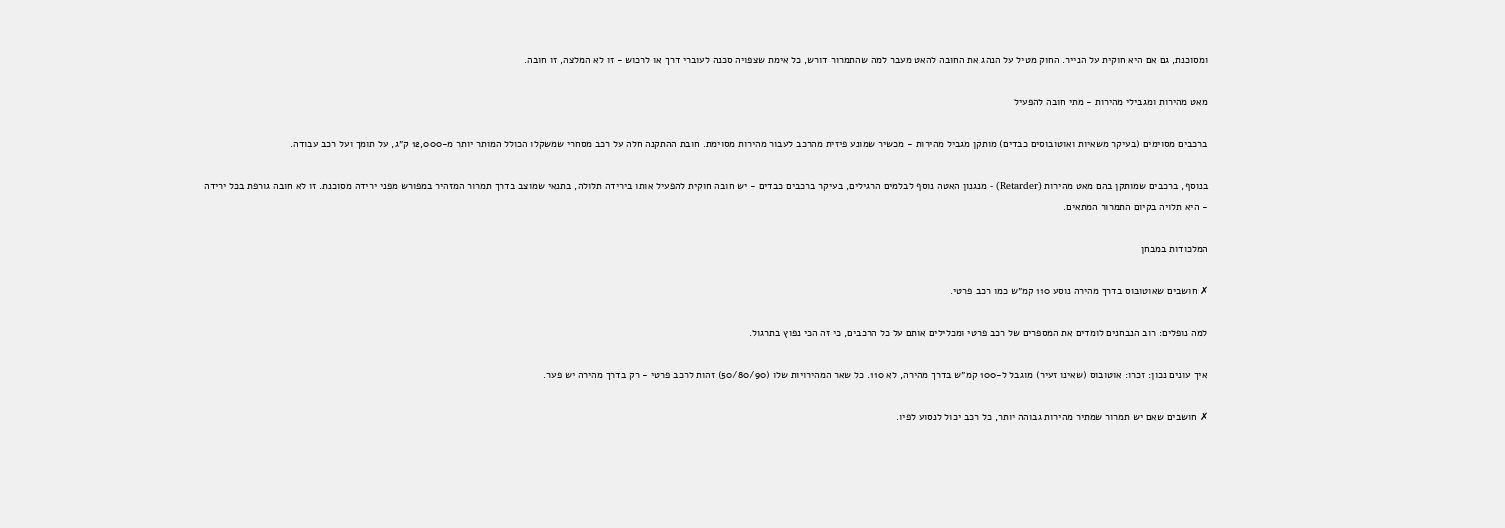ומסוכנת, גם אם היא חוקית על הנייר. החוק מטיל על הנהג את החובה להאט מעבר למה שהתמרור דורש, כל אימת שצפויה סכנה לעוברי דרך או לרכוש - זו לא המלצה, זו חובה.

מאט מהירות ומגבילי מהירות - מתי חובה להפעיל

ברכבים מסוימים (בעיקר משאיות ואוטובוסים כבדים) מותקן מגביל מהירות - מכשיר שמונע פיזית מהרכב לעבור מהירות מסוימת. חובת ההתקנה חלה על רכב מסחרי שמשקלו הכולל המותר יותר מ-12,000 ק״ג, על תומך ועל רכב עבודה.

בנוסף, ברכבים שמותקן בהם מאט מהירות (Retarder) - מנגנון האטה נוסף לבלמים הרגילים, בעיקר ברכבים כבדים - יש חובה חוקית להפעיל אותו בירידה תלולה, בתנאי שמוצב בדרך תמרור המזהיר במפורש מפני ירידה מסוכנת. זו לא חובה גורפת בכל ירידה - היא תלויה בקיום התמרור המתאים.

המלכודות במבחן

✗ חושבים שאוטובוס בדרך מהירה נוסע 110 קמ״ש כמו רכב פרטי.

למה נופלים: רוב הנבחנים לומדים את המספרים של רכב פרטי ומכלילים אותם על כל הרכבים, כי זה הכי נפוץ בתרגול.

איך עונים נכון: זכרו: אוטובוס (שאינו זעיר) מוגבל ל-100 קמ״ש בדרך מהירה, לא 110. כל שאר המהירויות שלו (50/80/90) זהות לרכב פרטי - רק בדרך מהירה יש פער.

✗ חושבים שאם יש תמרור שמתיר מהירות גבוהה יותר, כל רכב יכול לנסוע לפיו.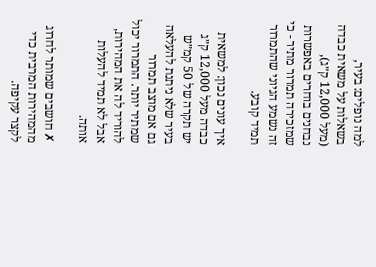למה נופלים: בעיר, בשאלות על משאית כבדה (מעל 12,000 ק״ג), נבחנים בוחרים באפשרות שמזכירה תמרור מתיר - כי זה נשמע הגיוני שהתמרור תמיד קובע.

איך עונים נכון: למשאית כבדה מעל 12,000 ק״ג יש תקרה של 50 קמ״ש בעיר שלא ניתנת להעלאה גם אם מוצב תמרור שמתיר יותר. התמרור יכול להוריד לה את המהירות, אבל לא תמיד להעלות אותה.

✗ חושבים שמותר לחרוג מהמהירות המרבית כדי לקצר עקיפה.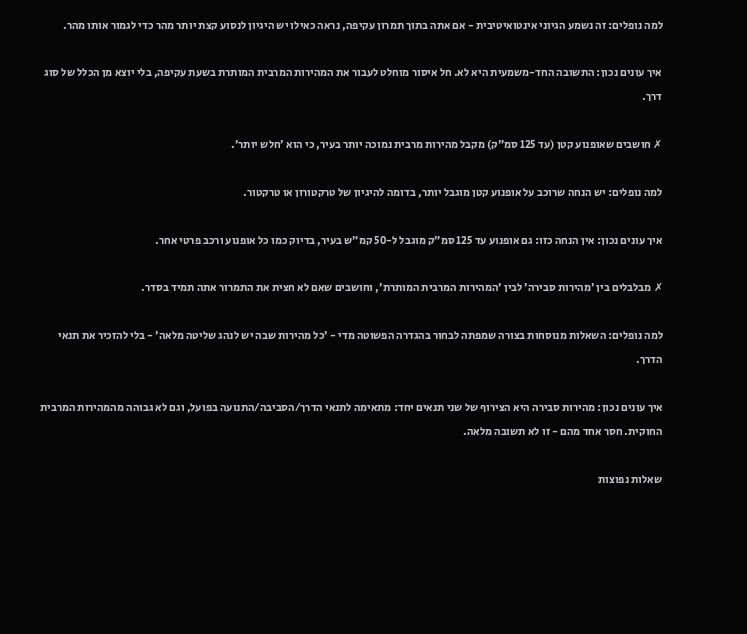למה נופלים: זה נשמע הגיוני אינטואיטיבית - אם אתה בתוך תמרון עקיפה, נראה כאילו יש היגיון לנסוע קצת יותר מהר כדי לגמור אותו מהר.

איך עונים נכון: התשובה החד-משמעית היא לא. חל איסור מוחלט לעבור את המהירות המרבית המותרת בשעת עקיפה, בלי יוצא מן הכלל של סוג דרך.

✗ חושבים שאופנוע קטן (עד 125 סמ״ק) מקבל מהירות מרבית נמוכה יותר בעיר, כי הוא ׳חלש יותר׳.

למה נופלים: יש הנחה שרוכב על אופנוע קטן מוגבל יותר, בדומה להיגיון של טרקטורון או טרקטור.

איך עונים נכון: אין הנחה כזו: גם אופנוע עד 125 סמ״ק מוגבל ל-50 קמ״ש בעיר, בדיוק כמו כל אופנוע ורכב פרטי אחר.

✗ מבלבלים בין ׳מהירות סבירה׳ לבין ׳המהירות המרבית המותרת׳, וחושבים שאם לא חצית את התמרור אתה תמיד בסדר.

למה נופלים: השאלות מנוסחות בצורה שמפתה לבחור בהגדרה הפשוטה מדי - ׳כל מהירות שבה יש לנהג שליטה מלאה׳ - בלי להזכיר את תנאי הדרך.

איך עונים נכון: מהירות סבירה היא הצירוף של שני תנאים יחד: מתאימה לתנאי הדרך/הסביבה/התנועה בפועל, וגם לא גבוהה מהמהירות המרבית החוקית. חסר אחד מהם - זו לא תשובה מלאה.

שאלות נפוצות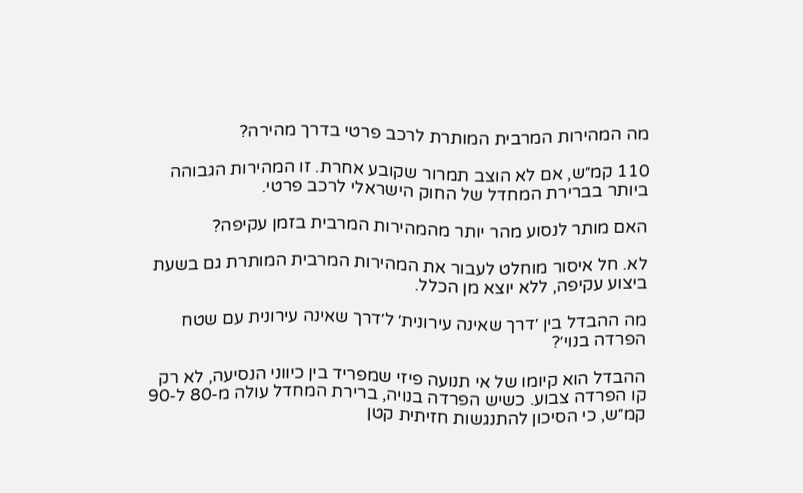מה המהירות המרבית המותרת לרכב פרטי בדרך מהירה?

110 קמ״ש, אם לא הוצב תמרור שקובע אחרת. זו המהירות הגבוהה ביותר בברירת המחדל של החוק הישראלי לרכב פרטי.

האם מותר לנסוע מהר יותר מהמהירות המרבית בזמן עקיפה?

לא. חל איסור מוחלט לעבור את המהירות המרבית המותרת גם בשעת ביצוע עקיפה, ללא יוצא מן הכלל.

מה ההבדל בין ׳דרך שאינה עירונית׳ ל׳דרך שאינה עירונית עם שטח הפרדה בנוי׳?

ההבדל הוא קיומו של אי תנועה פיזי שמפריד בין כיווני הנסיעה, לא רק קו הפרדה צבוע. כשיש הפרדה בנויה, ברירת המחדל עולה מ-80 ל-90 קמ״ש, כי הסיכון להתנגשות חזיתית קטן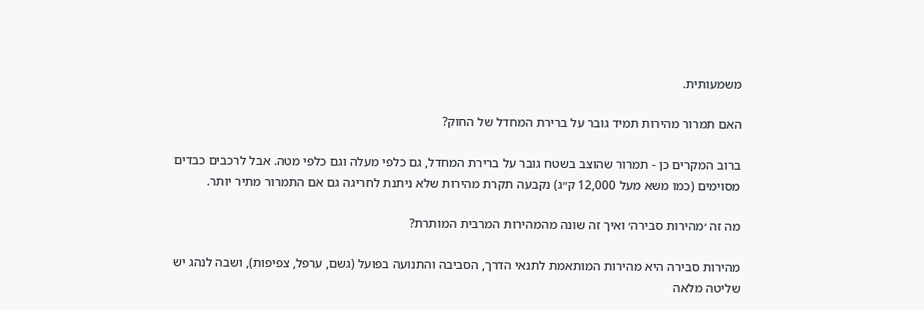משמעותית.

האם תמרור מהירות תמיד גובר על ברירת המחדל של החוק?

ברוב המקרים כן - תמרור שהוצב בשטח גובר על ברירת המחדל, גם כלפי מעלה וגם כלפי מטה. אבל לרכבים כבדים מסוימים (כמו משא מעל 12,000 ק״ג) נקבעה תקרת מהירות שלא ניתנת לחריגה גם אם התמרור מתיר יותר.

מה זה ׳מהירות סבירה׳ ואיך זה שונה מהמהירות המרבית המותרת?

מהירות סבירה היא מהירות המותאמת לתנאי הדרך, הסביבה והתנועה בפועל (גשם, ערפל, צפיפות), ושבה לנהג יש שליטה מלאה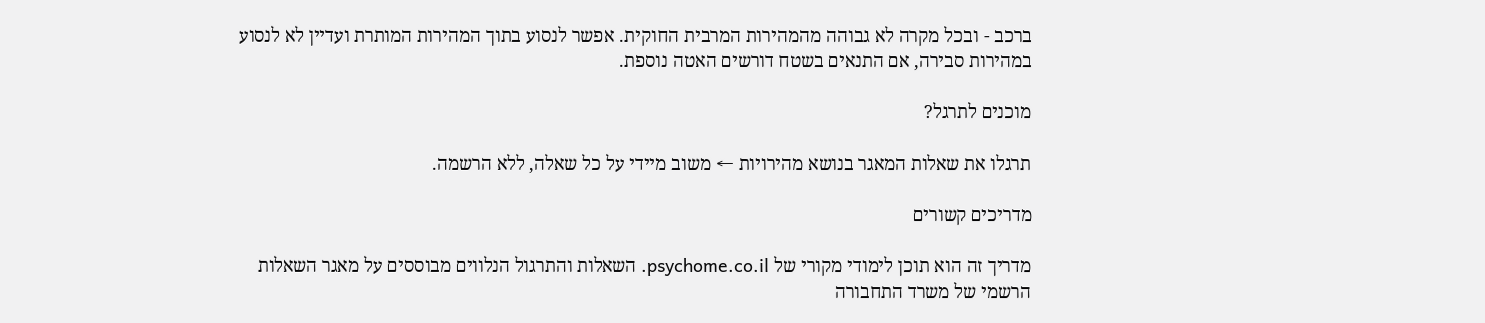ברכב - ובכל מקרה לא גבוהה מהמהירות המרבית החוקית. אפשר לנסוע בתוך המהירות המותרת ועדיין לא לנסוע במהירות סבירה, אם התנאים בשטח דורשים האטה נוספת.

מוכנים לתרגל?

תרגלו את שאלות המאגר בנושא מהירויות ← משוב מיידי על כל שאלה, ללא הרשמה.

מדריכים קשורים

מדריך זה הוא תוכן לימודי מקורי של psychome.co.il. השאלות והתרגול הנלווים מבוססים על מאגר השאלות הרשמי של משרד התחבורה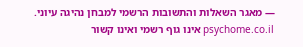— מאגר השאלות והתשובות הרשמי למבחן נהיגה עיוני. psychome.co.il אינו גוף רשמי ואינו קשור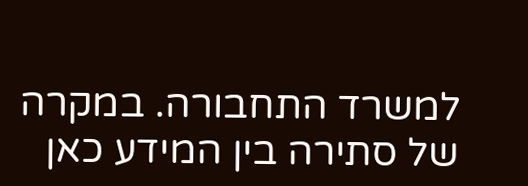למשרד התחבורה. במקרה של סתירה בין המידע כאן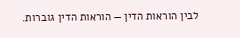לבין הוראות הדין — הוראות הדין גוברות.